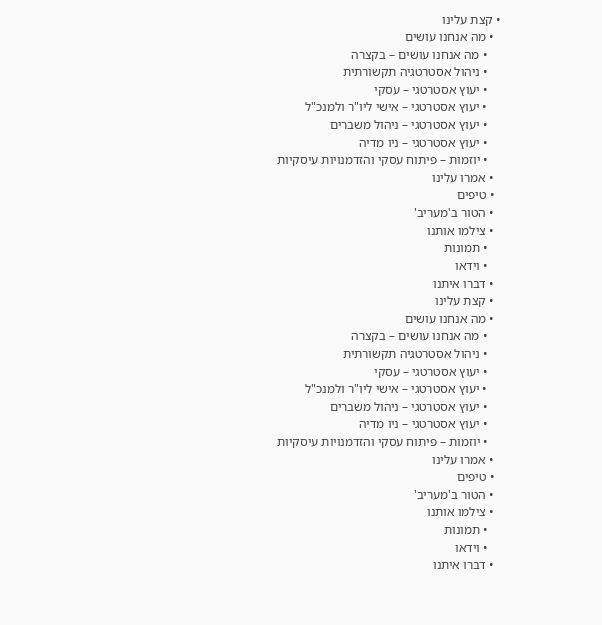• קצת עלינו
  • מה אנחנו עושים
    • מה אנחנו עושים – בקצרה
    • ניהול אסטרטגיה תקשורתית
    • יעוץ אסטרטגי – עסקי
    • יעוץ אסטרטגי – אישי ליו"ר ולמנכ"ל
    • יעוץ אסטרטגי – ניהול משברים
    • יעוץ אסטרטגי – ניו מדיה
    • יוזמות – פיתוח עסקי והזדמנויות עיסקיות
  • אמרו עלינו
  • טיפים
  • הטור ב'מעריב'
  • צילמו אותנו
    • תמונות
    • וידאו
  • דברו איתנו
  • קצת עלינו
  • מה אנחנו עושים
    • מה אנחנו עושים – בקצרה
    • ניהול אסטרטגיה תקשורתית
    • יעוץ אסטרטגי – עסקי
    • יעוץ אסטרטגי – אישי ליו"ר ולמנכ"ל
    • יעוץ אסטרטגי – ניהול משברים
    • יעוץ אסטרטגי – ניו מדיה
    • יוזמות – פיתוח עסקי והזדמנויות עיסקיות
  • אמרו עלינו
  • טיפים
  • הטור ב'מעריב'
  • צילמו אותנו
    • תמונות
    • וידאו
  • דברו איתנו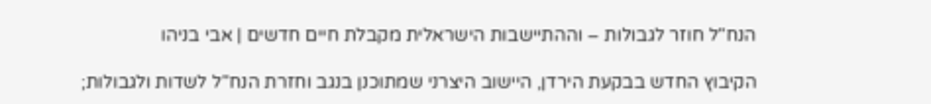הנח"ל חוזר לגבולות – וההתיישבות הישראלית מקבלת חיים חדשים | אבי בניהו

הקיבוץ החדש בבקעת הירדן, היישוב היצרני שמתוכנן בנגב וחזרת הנח"ל לשדות ולגבולות;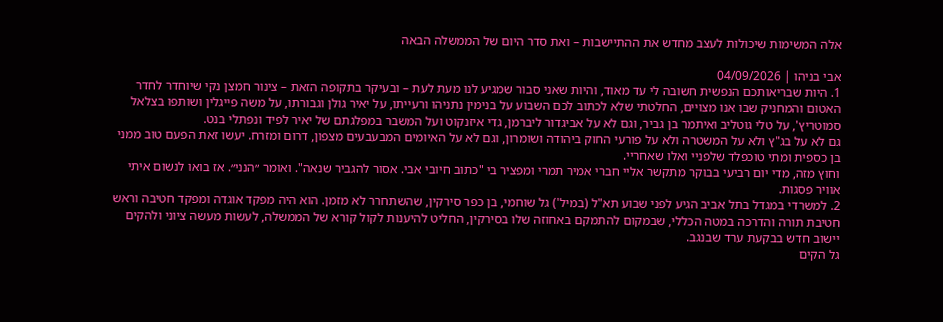אלה המשימות שיכולות לעצב מחדש את ההתיישבות – ואת סדר היום של הממשלה הבאה

אבי בניהו | 04/09/2026
1. היות שבריאותכם הנפשית חשובה לי עד מאוד, והיות שאני סבור שמגיע לנו מעת לעת – ובעיקר בתקופה הזאת – צינור חמצן נקי שיוחדר לחדר האטום והמחניק שבו אנו מצויים, החלטתי שלא לכתוב לכם השבוע על בנימין נתניהו ורעייתו, על יאיר גולן וגבורתו, על משה פייגלין ושותפו בצלאל סמוטריץ', על טלי גוטליב ואיתמר בן גביר, וגם לא על אביגדור ליברמן, גדי איזנקוט ועל המשבר במפלגתם של יאיר לפיד ונפתלי בנט.
גם לא על בג"ץ ולא על המשטרה ולא על פורעי החוק ביהודה ושומרון, וגם לא על האיומים המבעבעים מצפון, דרום ומזרח. יעשו זאת הפעם טוב ממני בן כספית ומתי טוכפלד שלפניי ואלו שאחריי.
וחוץ מזה, מדי יום רביעי בבוקר מתקשר אליי חברי אמיר תמרי ומפציר בי "כתוב חיובי אבי. אסור להגביר שנאה". ואומר ״הנני״. אז בואו לנשום איתי אוויר פסגות.
2. למשרדי במגדל בתל אביב הגיע לפני שבוע תא"ל (במיל') גל שוחמי, בן כפר סירקין, שהשתחרר לא מזמן. הוא היה מפקד אוגדה ומפקד חטיבה וראש חטיבת תורה והדרכה במטה הכללי, שבמקום להתמקם באחוזה שלו בסירקין, החליט להיענות לקול קורא של הממשלה, לעשות מעשה ציוני ולהקים יישוב חדש בבקעת ערד שבנגב.
גל הקים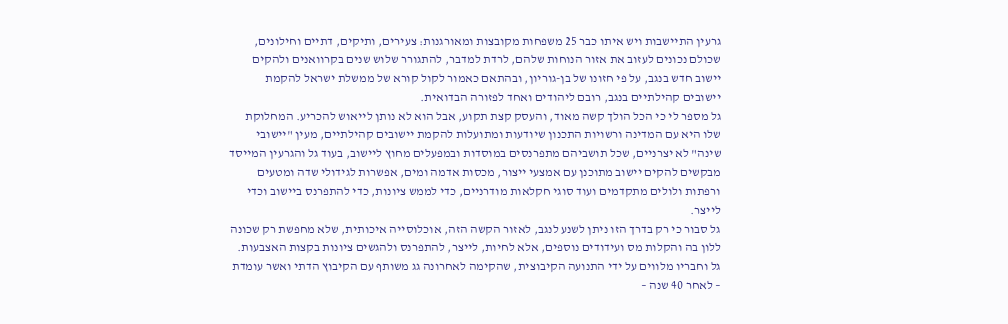גרעין התיישבות ויש איתו כבר 25 משפחות מקובצות ומאורגנות: צעירים, ותיקים, דתיים וחילונים, שכולם נכונים לעזוב את אזור הנוחות שלהם, לרדת למדבר, להתגורר שלוש שנים בקרוואנים ולהקים יישוב חדש בנגב, על פי חזונו של בן-גוריון, ובהתאם כאמור לקול קורא של ממשלת ישראל להקמת יישובים קהילתיים בנגב, רובם ליהודים ואחד לפזורה הבדואית.
גל מספר לי כי הכל הולך קשה מאוד, והעסק קצת תקוע, אבל הוא לא נותן לייאוש להכריע. המחלוקת שלו היא עם המדינה ורשויות התכנון שיודעות ומתועלות להקמת יישובים קהילתיים, מעין "יישובי שינה" לא יצרניים, שכל תושביהם מתפרנסים במוסדות ובמפעלים מחוץ ליישוב, בעוד גל והגרעין המייסד מבקשים להקים יישוב מתוכנן עם אמצעי ייצור, מכסות אדמה ומים, אפשרות לגידולי שדה ומטעים ורפתות ולולים מתקדמים ועוד סוגי חקלאות מודרניים, כדי לממש ציונות, כדי להתפרנס ביישוב וכדי לייצר.
גל סבור כי רק בדרך הזו ניתן לשנע לנגב, לאזור הקשה הזה, אוכלוסייה איכותית, שלא מחפשת רק שכונה ללון בה והקלות מס ועידודים נוספים, אלא לחיות, לייצר, להתפרנס ולהגשים ציונות בקצות האצבעות.
גל וחבריו מלווים על ידי התנועה הקיבוצית, שהקימה לאחרונה גג משותף עם הקיבוץ הדתי ואשר עומדת – לאחר 40 שנה –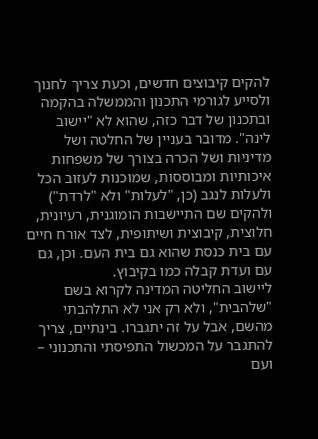להקים קיבוצים חדשים, וכעת צריך לחנוך ולסייע לגורמי התכנון והממשלה בהקמה ובתכנון של דבר כזה, שהוא לא "יישוב לינה". מדובר בעניין של החלטה ושל מדיניות ושל הכרה בצורך של משפחות איכותיות ומבוססות, שמוכנות לעזוב הכל ולעלות לנגב (כן, "לעלות" ולא "לרדת") ולהקים שם התיישבות הומוגנית, רעיונית, חלוצית, קיבוצית ושיתופית, לצד אורח חיים עם בית כנסת שהוא גם בית העם. וכן, גם עם ועדת קבלה כמו בקיבוץ.
ליישוב החליטה המדינה לקרוא בשם "שלהבית", ולא רק אני לא התלהבתי מהשם, אבל על זה יתגברו. בינתיים, צריך להתגבר על המכשול התפיסתי והתכנוני – ועם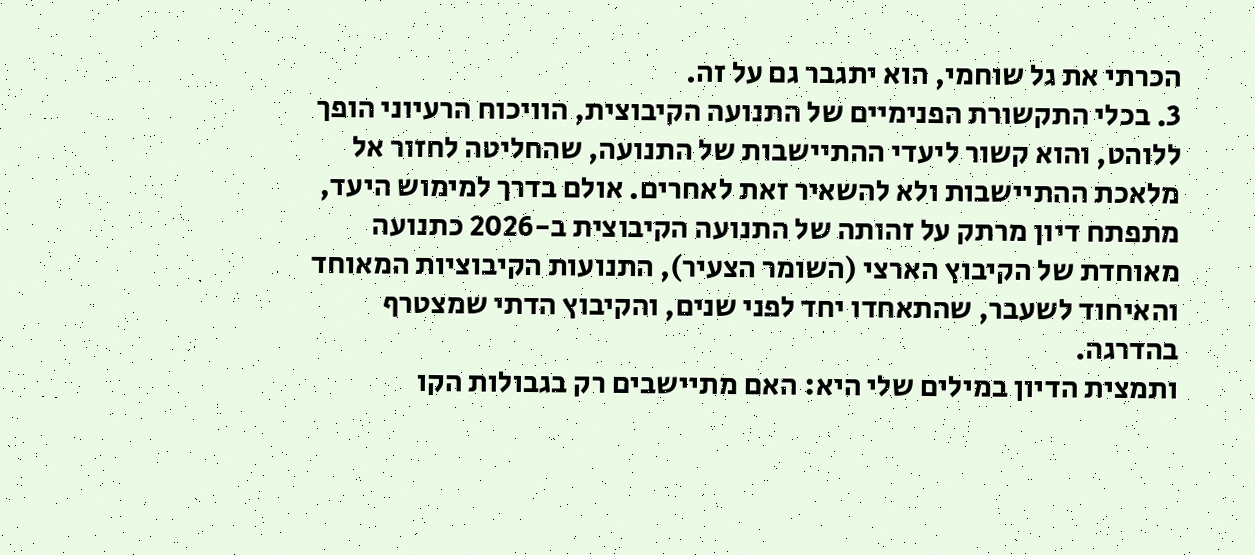הכרתי את גל שוחמי, הוא יתגבר גם על זה.
3. בכלי התקשורת הפנימיים של התנועה הקיבוצית, הוויכוח הרעיוני הופך ללוהט, והוא קשור ליעדי ההתיישבות של התנועה, שהחליטה לחזור אל מלאכת ההתיישבות ולא להשאיר זאת לאחרים. אולם בדרך למימוש היעד, מתפתח דיון מרתק על זהותה של התנועה הקיבוצית ב-2026 כתנועה מאוחדת של הקיבוץ הארצי (השומר הצעיר), התנועות הקיבוציות המאוחד והאיחוד לשעבר, שהתאחדו יחד לפני שנים, והקיבוץ הדתי שמצטרף בהדרגה.
ותמצית הדיון במילים שלי היא: האם מתיישבים רק בגבולות הקו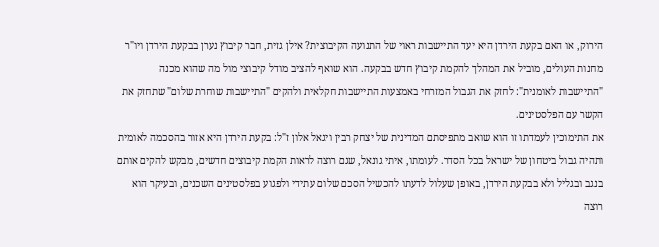הירוק, או האם בקעת הירדן היא יעד התיישבות ראוי של התנועה הקיבוצית? אילן גזית, חבר קיבוץ נערן בבקעת הירדן ויו"ר מחנות העולים, מוביל את המהלך להקמת קיבוץ חדש בבקעה. הוא שואף להציב מודל קיבוצי מול מה שהוא מכנה "התיישבות לאומנית": לחזק את הגבול המזרחי באמצעות התיישבות חקלאית ולהקים "התיישבות שוחרת שלום" שתחזק את הקשר עם הפלסטינים.
את התימוכין לעמדתו זו הוא שואב מתפיסתם המדינית של יצחק רבין ויגאל אלון ז"ל: בקעת הירדן היא אזור בהסכמה לאומית ותהיה גבול ביטחון של ישראל בכל הסדר. לעומתו, איתי גונאל, שגם רוצה לראות הקמת קיבוצים חדשים, מבקש להקים אותם בנגב ובגליל ולא בבקעת הירדן, באופן שעלול לדעתו להכשיל הסכם שלום עתידי ולפגוע בפלסטינים השכנים, ובעיקר הוא רוצה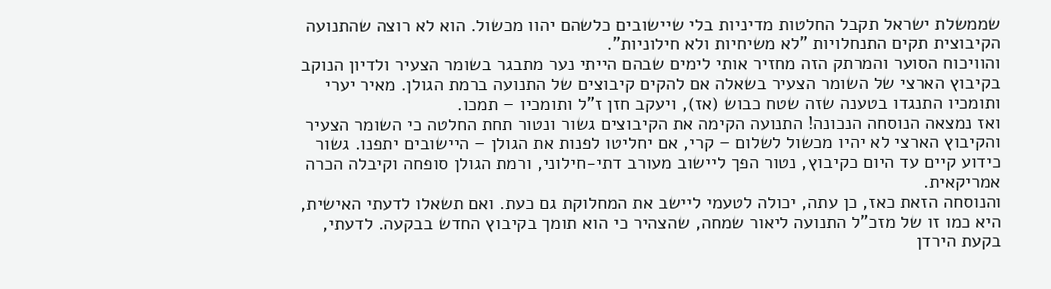שממשלת ישראל תקבל החלטות מדיניות בלי שיישובים כלשהם יהוו מכשול. הוא לא רוצה שהתנועה הקיבוצית תקים התנחלויות "לא משיחיות ולא חילוניות".
והוויכוח הסוער והמרתק הזה מחזיר אותי לימים שבהם הייתי נער מתבגר בשומר הצעיר ולדיון הנוקב בקיבוץ הארצי של השומר הצעיר בשאלה אם להקים קיבוצים של התנועה ברמת הגולן. מאיר יערי ותומכיו התנגדו בטענה שזה שטח כבוש (אז), ויעקב חזן ז"ל ותומכיו – תמכו.
ואז נמצאה הנוסחה הנכונה! התנועה הקימה את הקיבוצים גשור ונטור תחת החלטה כי השומר הצעיר והקיבוץ הארצי לא יהיו מכשול לשלום – קרי, אם יחליטו לפנות את הגולן – היישובים יתפנו. גשור כידוע קיים עד היום כקיבוץ, נטור הפך ליישוב מעורב דתי-חילוני, ורמת הגולן סופחה וקיבלה הכרה אמריקאית.
והנוסחה הזאת כאז, כן עתה, יכולה לטעמי ליישב את המחלוקת גם כעת. ואם תשאלו לדעתי האישית, היא כמו זו של מזכ"ל התנועה ליאור שמחה, שהצהיר כי הוא תומך בקיבוץ החדש בבקעה. לדעתי, בקעת הירדן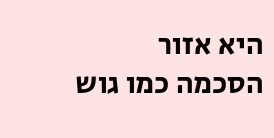היא אזור הסכמה כמו גוש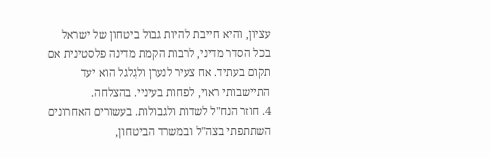עציון, והיא חייבת להיות גבול ביטחון של ישראל בכל הסדר מדיני, לרבות הקמת מדינה פלסטינית אם תקום בעתיד. אח צעיר לנערן ולגִלגל הוא יעד התיישבותי ראוי, לפחות בעיניי. בהצלחה.
4. חוזר הנח"ל לשדות ולגבולות. בעשורים האחרונים השתתפתי בצה"ל ובמשרד הביטחון,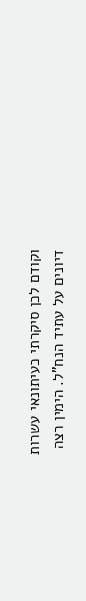וקודם לכן סיקרתי כעיתונאי עשרות דיונים על עתיד הנח"ל. הימין רצה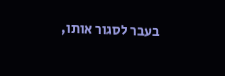בעבר לסגור אותו,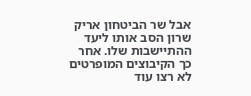אבל שר הביטחון אריק שרון הסב אותו ליעד ההתיישבות שלו. אחר כך הקיבוצים המופרטים לא רצו עוד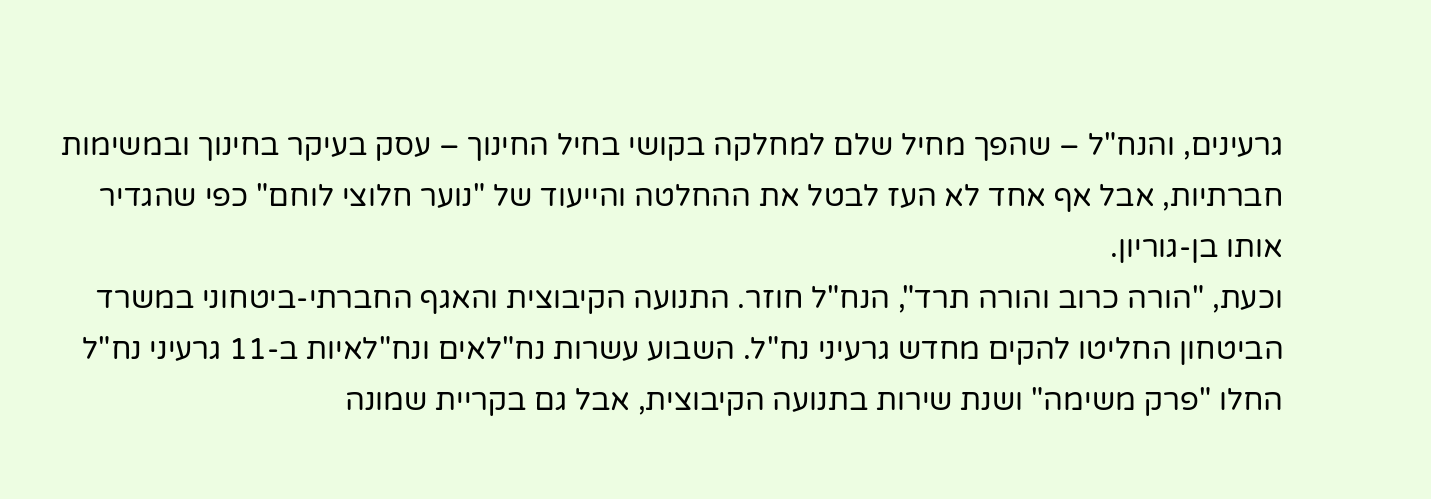גרעינים, והנח"ל – שהפך מחיל שלם למחלקה בקושי בחיל החינוך – עסק בעיקר בחינוך ובמשימות חברתיות, אבל אף אחד לא העז לבטל את ההחלטה והייעוד של "נוער חלוצי לוחם" כפי שהגדיר אותו בן-גוריון.
וכעת, "הורה כרוב והורה תרד", הנח"ל חוזר. התנועה הקיבוצית והאגף החברתי-ביטחוני במשרד הביטחון החליטו להקים מחדש גרעיני נח"ל. השבוע עשרות נח"לאים ונח"לאיות ב-11 גרעיני נח"ל החלו "פרק משימה" ושנת שירות בתנועה הקיבוצית, אבל גם בקריית שמונה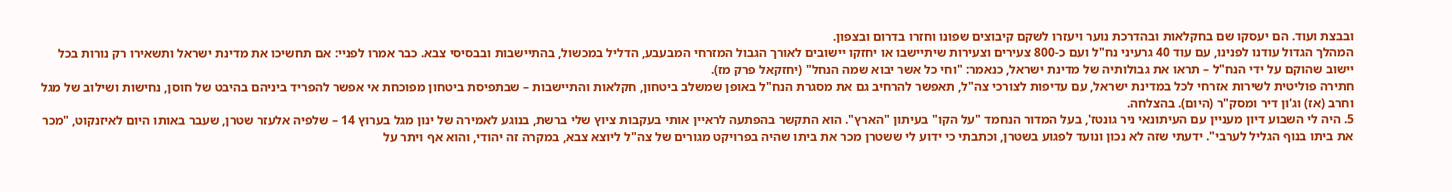ובבצת ועוד. הם יעסקו שם בחקלאות ובהדרכת נוער ויעזרו לשקם קיבוצים שפונו וחזרו בדרום ובצפון.
המהלך הגדול עודנו לפנינו, עם עוד 40 גרעיני נח"ל ועם כ-800 צעירים וצעירות שיתיישבו או יחזקו יישובים לאורך הגבול המזרחי המבעבע, הדליל במכשול, בהתיישבות ובבסיסי צבא. כבר אמרו לפניי: אם תחשיכו את מדינת ישראל ותשאירו רק נורות בכל יישוב שהוקם על ידי הנח"ל – תראו את גבולותיה של מדינת ישראל, כנאמר: "וחי כל אשר יבוא שמה הנחל" (יחזקאל פרק מז).
חתירה פוליטית לשירות אזרחי לכל במדינת ישראל, עם עדיפות לצורכי צה"ל, תאפשר להרחיב גם את מסגרת הנח"ל באופן שמשלב ביטחון, חקלאות והתיישבות – שבתפיסת ביטחון מפוכחת אי אפשר להפריד ביניהם בהיבט של חוסן, נחישות ושילוב של מגל וחרב (אז) וג'ון דיר ומסק"ר (היום). בהצלחה.
5. היה לי השבוע דיון מעניין עם העיתונאי ניר גונטז', בעל המדור הנחמד "על הקו" בעיתון "הארץ". הוא התקשר בהפתעה לראיין אותי בעקבות ציוץ שלי ברשת, בנוגע לאמירה של ינון מגל בערוץ 14 – שלפיה אלעזר שטרן, שעבר באותו היום לאיזנקוט, "מכר את ביתו בנוף הגליל לערבי". ידעתי שזה לא נכון ונועד לפגוע בשטרן, וכתבתי כי ידוע לי ששטרן מכר את ביתו שהיה בפרויקט מגורים של צה"ל ליוצא צבא, במקרה זה יהודי, והוא אף ויתר על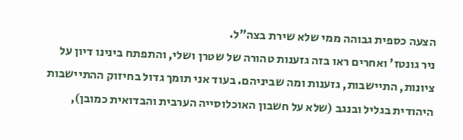הצעה כספית גבוהה ממי שלא שירת בצה"ל.
ניר גונטז' ואחרים ראו בזה גזענות טהורה של שטרן ושלי, והתפתח בינינו דיון על ציונות, התיישבות, גזענות ומה שביניהם. בעוד אני תומך גדול בחיזוק ההתיישבות היהודית בגליל ובנגב (שלא על חשבון האוכלוסייה הערבית והבדואית כמובן),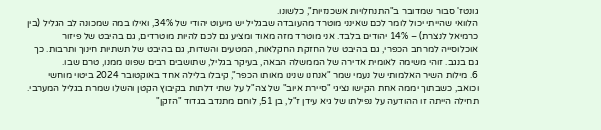גונטז' סבור שמדובר ב"התנחלויות אשכנזיות", כלשונו.
הלוואי שהייתי יכול לומר לכם שאינני מוטרד מהעובדה שבגליל יש מיעוט יהודי של 34%, ואילו במה שמכונה לב הגליל (בין כרמיאל לנצרת) – 14% יהודים בלבד. אני מוטרד מזה מאוד ומציע גם לכם להיות מוטרדים, גם בהיבט של פיזור אוכלוסייה למרחב הכפרי, גם בהיבט של החזקת החקלאות, המטעים והשדות, גם בהיבט של תשתיות חינוך ותרבות. כך גם בנגב. זוהי משימה לאומית אדירה של הממשלה הבאה, בעיקר בגליל, שתושבים רבים שפונו ממנו, טרם שבו.
6. מילות השיר האלמותי של נעמי שמר "אנחנו שנינו מאותו הכפר", קיבלו בלילה אחד באוקטובר 2024 ביטוי מוחשי וכואב, כשבתוך יממה אחת הקישו נציגי "סיירת איוב" של צה"ל על שתי דלתות בקיבוץ הקטן והשלֵו שמרת בגליל המערבי. תחילה הייתה זו ההודעה על נפילתו של גיא עידן ז"ל, בן 51, לוחם מתנדב בגדוד "הזקן"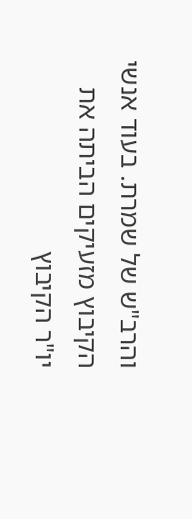והרב"ש של שמרת. בעוד אנשי הקיבוץ מזעיקים הביתה את יו"ר הקיבוץ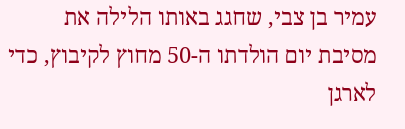עמיר בן צבי, שחגג באותו הלילה את מסיבת יום הולדתו ה-50 מחוץ לקיבוץ, כדי לארגן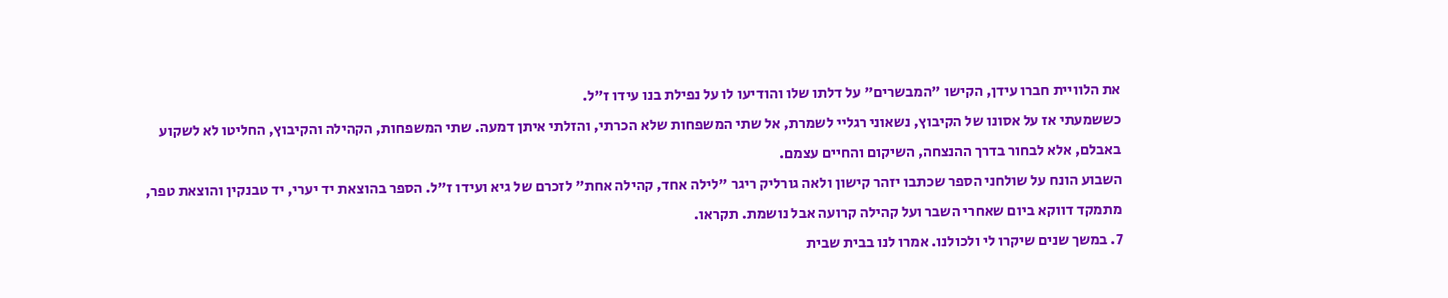את הלוויית חברו עידן, הקישו "המבשרים" על דלתו שלו והודיעו לו על נפילת בנו עידו ז"ל.
כששמעתי אז על אסונו של הקיבוץ, נשאוני רגליי לשמרת, אל שתי המשפחות שלא הכרתי, והזלתי איתן דמעה. שתי המשפחות, הקהילה והקיבוץ, החליטו לא לשקוע באבלם, אלא לבחור בדרך ההנצחה, השיקום והחיים עצמם.
השבוע הונח על שולחני הספר שכתבו יזהר קישון ולאה גורליק ריגר "לילה אחד, קהילה אחת" לזכרם של גיא ועידו ז"ל. הספר בהוצאת יד יערי, יד טבנקין והוצאת טפר, מתמקד דווקא ביום שאחרי השבר ועל קהילה קרועה אבל נושמת. תקראו.
7. במשך שנים שיקרו לי ולכולנו. אמרו לנו בבית שבית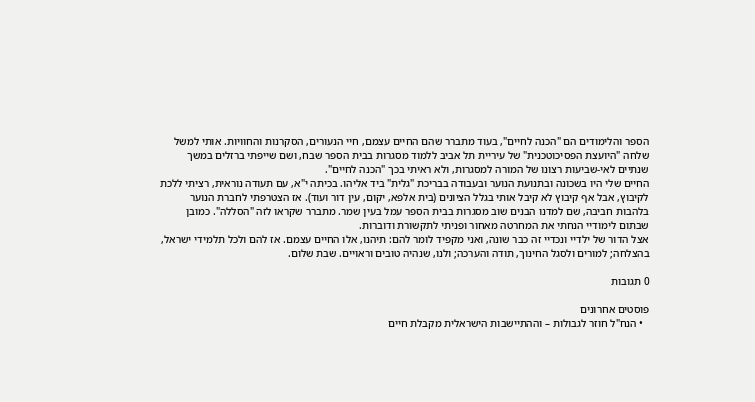הספר והלימודים הם "הכנה לחיים", בעוד מתברר שהם החיים עצמם, חיי הנעורים, הסקרנות והחוויות. אותי למשל שלחה "היועצת הפסיכוטכנית" של עיריית תל אביב ללמוד מסגרות בבית הספר שבח, ושם שייפתי ברזלים במשך שנתיים לאי-שביעות רצונו של המורה למסגרות, ולא ראיתי בכך "הכנה לחיים".
החיים שלי היו בשכונה ובתנועת הנוער ובעבודה בבריכת "גלית" ביד אליהו. בכיתה י"א, עם תעודה נוראית, רציתי ללכת לקיבוץ, אבל אף קיבוץ לא קיבל אותי בגלל הציונים (בית אלפא, יקום, עין דור ועוד). אז הצטרפתי לחברת הנוער בלהבות חביבה, שם למדנו הבנים שוב מסגרות בבית הספר עמל בעין שמר. מתברר שקראו לזה "הסללה". כמובן שבתום לימודיי הנחתי את המחרטה מאחור ופניתי לתקשורת ודוברות.
אצל הדור של ילדיי ונכדיי זה כבר שונה, ואני מקפיד לומר להם: תיהנו, אלו החיים עצמם. אז להם ולכל תלמידי ישראל, בהצלחה; למורים ולסגל החינוך, תודה והערכה; ולנו, שנהיה טובים וראויים. שבת שלום.

0 תגובות

פוסטים אחרונים
  • הנח"ל חוזר לגבולות – וההתיישבות הישראלית מקבלת חיים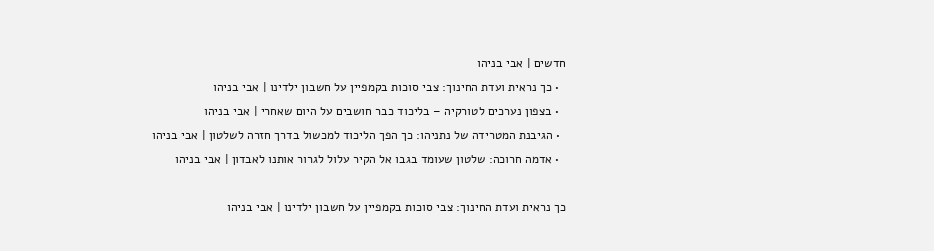חדשים | אבי בניהו
  • כך נראית ועדת החינוך: צבי סוכות בקמפיין על חשבון ילדינו | אבי בניהו
  • בצפון נערכים לטורקיה – בליכוד כבר חושבים על היום שאחרי | אבי בניהו
  • הגיבנת המטרידה של נתניהו: כך הפך הליכוד למכשול בדרך חזרה לשלטון | אבי בניהו
  • אדמה חרוכה: שלטון שעומד בגבו אל הקיר עלול לגרור אותנו לאבדון | אבי בניהו

כך נראית ועדת החינוך: צבי סוכות בקמפיין על חשבון ילדינו | אבי בניהו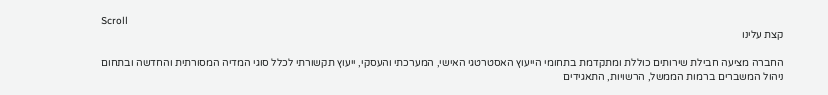Scroll
קצת עלינו

החברה מציעה חבילת שירותים כוללת ומתקדמת בתחומי הייעוץ האסטרטגי האישי, המערכתי והעסקי, ייעוץ תקשורתי לכלל סוגי המדיה המסורתית והחדשה ובתחום ניהול המשברים ברמות הממשל, הרשויות, התאגידים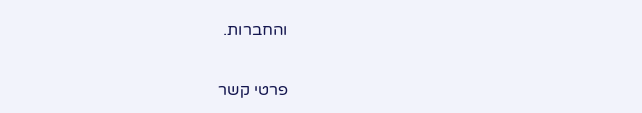והחברות.

פרטי קשר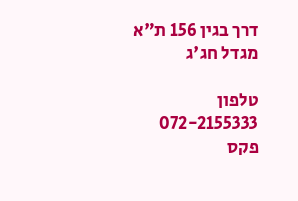דרך בגין 156 ת"א
מגדל חג'ג

טלפון  072-2155333
פקס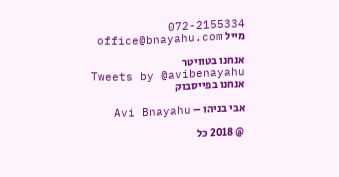072-2155334
מייל office@bnayahu.com

אנחנו בטוויטר
Tweets by @avibenayahu
אנחנו בפייסבוק

אבי בניהו – Avi Bnayahu

@ 2018 כל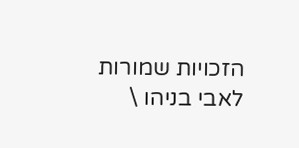הזכויות שמורות לאבי בניהו \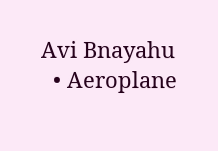Avi Bnayahu
  • Aeroplane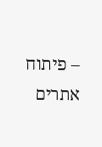– פיתוח אתרים